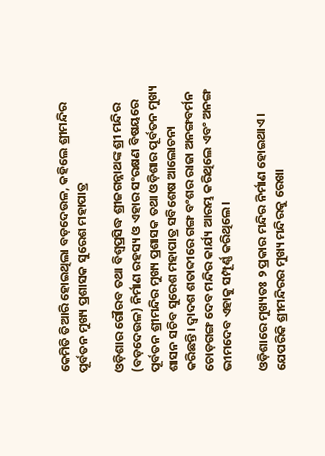କେମିତି ତିଆରି ହୋଇଥିଲା ବଡ଼ଦେଉଳ, କହିଲେ ଶ୍ରୀମନ୍ଦିର ପୂର୍ବତନ ମୁଖ୍ୟ ପ୍ରଶାସକ ସୁରେଶ ମହାପାତ୍ର

ଓଡ଼ିଶାର ଗୌରବ ତଥା ବିଶ୍ୱପ୍ରସିଦ୍ଧ ଶ୍ରୀଜଗନ୍ନାଥଙ୍କ ଶ୍ରୀ ମନ୍ଦିର (ବଡ଼ଦେଉଳ) ନିର୍ମାଣ ରହସ୍ୟ ଓ ଏହାର ସଂରକ୍ଷଣ ବିଷୟରେ ପୂର୍ବତନ ଶ୍ରୀମନ୍ଦିର ମୁଖ୍ୟ ପ୍ରଶାସକ ତଥା ଓଡ଼ିଶାର ପୂର୍ବତନ ମୁଖ୍ୟ ଶାସନ ସଚିବ ସୁରେଶ ମହାପାତ୍ର ସବିଶେଷ ଆଲୋଚନା କରିଛନ୍ତି। ଦ୍ୱାଦଶ ଶତାବ୍ଦୀରେ ଗଙ୍ଗ ବଂଶର ରାଜା ଅନଙ୍ଗବର୍ମନ ଚୋଡ଼ଗଙ୍ଗ ଦେବ ମନ୍ଦିର କାର୍ଯ୍ୟ ଆରମ୍ଭ କରିଥିଲେ ଏବଂ ଅନଙ୍ଗ ଭୀମଦେବ ଏହାକୁ ସମ୍ପୂର୍ଣ୍ଣ କରିଥିଲେ।

ଓଡ଼ିଶାରେ ମୁଖ୍ୟତଃ ୨ ପ୍ରକାର ମନ୍ଦିର ନିର୍ମାଣ ହୋଇଥାଏ। ଯେପରିକି ଶ୍ରୀମନ୍ଦିରର ମୁଖ୍ୟ ମନ୍ଦିରକୁ ରେଖା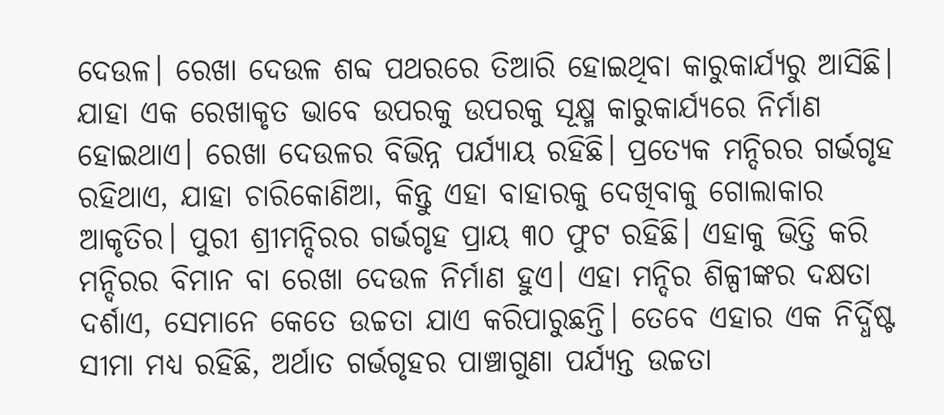ଦେଉଳ। ରେଖା ଦେଉଳ ଶବ୍ଦ ପଥରରେ ତିଆରି ହୋଇଥିବା କାରୁକାର୍ଯ୍ୟରୁ ଆସିଛି। ଯାହା ଏକ ରେଖାକୃତ ଭାବେ ଉପରକୁ ଉପରକୁ ସୂକ୍ଷ୍ମ କାରୁକାର୍ଯ୍ୟରେ ନିର୍ମାଣ ହୋଇଥାଏ। ରେଖା ଦେଉଳର ବିଭିନ୍ନ ପର୍ଯ୍ୟାୟ ରହିଛି। ପ୍ରତ୍ୟେକ ମନ୍ଦିରର ଗର୍ଭଗୃହ ରହିଥାଏ, ଯାହା ଚାରିକୋଣିଆ, କିନ୍ତୁ ଏହା ବାହାରକୁ ଦେଖିବାକୁ ଗୋଲାକାର ଆକୃତିର। ପୁରୀ ଶ୍ରୀମନ୍ଦିରର ଗର୍ଭଗୃହ ପ୍ରାୟ ୩୦ ଫୁଟ ରହିଛି। ଏହାକୁ ଭିତ୍ତି କରି ମନ୍ଦିରର ବିମାନ ବା ରେଖା ଦେଉଳ ନିର୍ମାଣ ହୁଏ। ଏହା ମନ୍ଦିର ଶିଳ୍ପୀଙ୍କର ଦକ୍ଷତା ଦର୍ଶାଏ, ସେମାନେ କେତେ ଉଚ୍ଚତା ଯାଏ କରିପାରୁଛନ୍ତି। ତେବେ ଏହାର ଏକ ନିର୍ଦ୍ଧିଷ୍ଟ ସୀମା ମଧ୍ୟ ରହିଛି, ଅର୍ଥାତ ଗର୍ଭଗୃହର ପାଞ୍ଚାଗୁଣା ପର୍ଯ୍ୟନ୍ତ ଉଚ୍ଚତା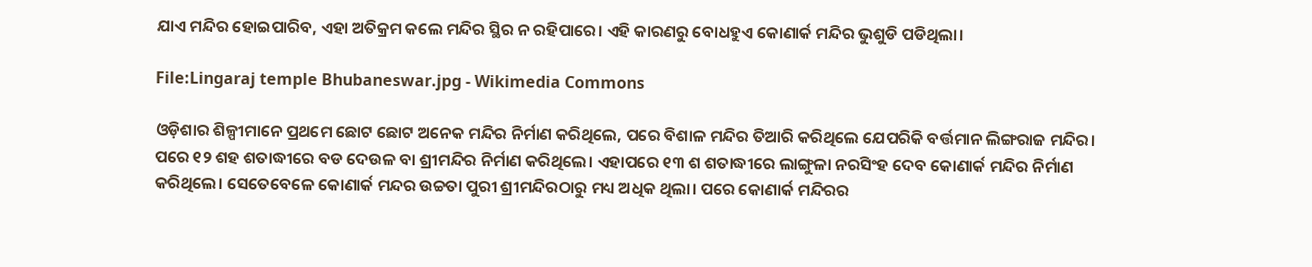ଯାଏ ମନ୍ଦିର ହୋଇପାରିବ, ଏହା ଅତିକ୍ରମ କଲେ ମନ୍ଦିର ସ୍ଥିର ନ ରହିପାରେ। ଏହି କାରଣରୁ ବୋଧହୁଏ କୋଣାର୍କ ମନ୍ଦିର ଭୁଶୁଡି ପଡିଥିଲା।

File:Lingaraj temple Bhubaneswar.jpg - Wikimedia Commons

ଓଡ଼ିଶାର ଶିଳ୍ପୀମାନେ ପ୍ରଥମେ ଛୋଟ ଛୋଟ ଅନେକ ମନ୍ଦିର ନିର୍ମାଣ କରିଥିଲେ, ପରେ ବିଶାଳ ମନ୍ଦିର ତିଆରି କରିଥିଲେ ଯେପରିକି ବର୍ତ୍ତମାନ ଲିଙ୍ଗରାଜ ମନ୍ଦିର। ପରେ ୧୨ ଶହ ଶତାଦ୍ଧୀରେ ବଡ ଦେଉଳ ବା ଶ୍ରୀମନ୍ଦିର ନିର୍ମାଣ କରିଥିଲେ। ଏହାପରେ ୧୩ ଶ ଶତାଦ୍ଧୀରେ ଲାଙ୍ଗୁଳା ନରସିଂହ ଦେବ କୋଣାର୍କ ମନ୍ଦିର ନିର୍ମାଣ କରିଥିଲେ। ସେତେବେଳେ କୋଣାର୍କ ମନ୍ଦର ଉଚ୍ଚତା ପୁରୀ ଶ୍ରୀମନ୍ଦିରଠାରୁ ମଧ୍ୟ ଅଧିକ ଥିଲା। ପରେ କୋଣାର୍କ ମନ୍ଦିରର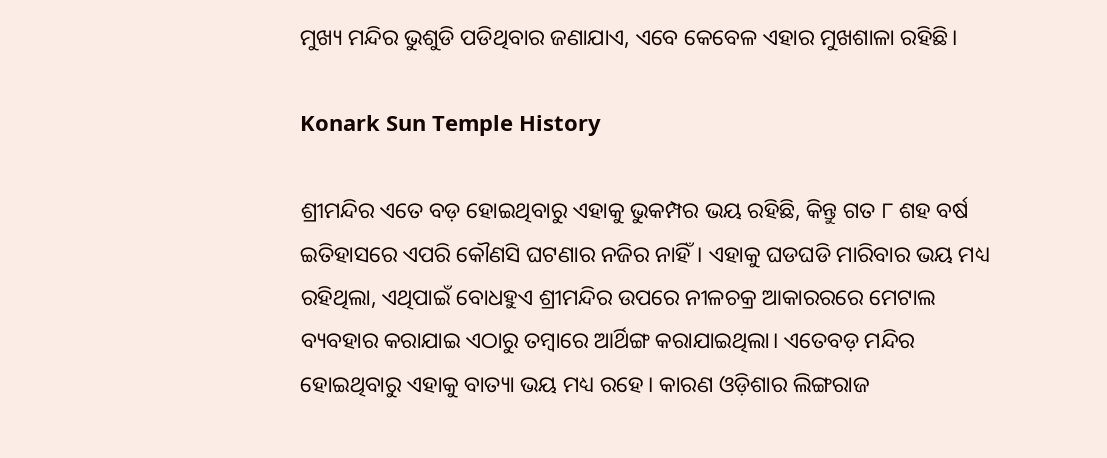ମୁଖ୍ୟ ମନ୍ଦିର ଭୁଶୁଡି ପଡିଥିବାର ଜଣାଯାଏ, ଏବେ କେବେଳ ଏହାର ମୁଖଶାଳା ରହିଛି।

Konark Sun Temple History

ଶ୍ରୀମନ୍ଦିର ଏତେ ବଡ଼ ହୋଇଥିବାରୁ ଏହାକୁ ଭୁକମ୍ପର ଭୟ ରହିଛି, କିନ୍ତୁ ଗତ ୮ ଶହ ବର୍ଷ ଇତିହାସରେ ଏପରି କୌଣସି ଘଟଣାର ନଜିର ନାହିଁ। ଏହାକୁ ଘଡଘଡି ମାରିବାର ଭୟ ମଧ୍ୟ ରହିଥିଲା, ଏଥିପାଇଁ ବୋଧହୁଏ ଶ୍ରୀମନ୍ଦିର ଉପରେ ନୀଳଚକ୍ର ଆକାରରରେ ମେଟାଲ ବ୍ୟବହାର କରାଯାଇ ଏଠାରୁ ତମ୍ବାରେ ଆର୍ଥିଙ୍ଗ କରାଯାଇଥିଲା। ଏତେବଡ଼ ମନ୍ଦିର ହୋଇଥିବାରୁ ଏହାକୁ ବାତ୍ୟା ଭୟ ମଧ୍ୟ ରହେ। କାରଣ ଓଡ଼ିଶାର ଲିଙ୍ଗରାଜ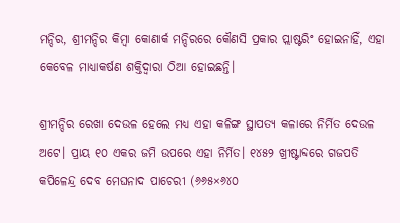ମନ୍ଦିର, ଶ୍ରୀମନ୍ଦିର କିମ୍ବା କୋଣାର୍କ ମନ୍ଦିରରେ କୌଣସି ପ୍ରକାର ପ୍ଲାଷ୍ଟରିଂ ହୋଇନାହିଁ, ଏହା କେବେଳ ମାଧ୍ୟାକର୍ଷଣ ଶକ୍ତିଦ୍ୱାରା ଠିଆ ହୋଇଛନ୍ତି।

ଶ୍ରୀମନ୍ଦିର ରେଖା ଦେଉଳ ହେଲେ ମଧ୍ୟ ଏହା କଳିଙ୍ଗ ସ୍ଥାପତ୍ୟ କଳାରେ ନିର୍ମିତ ଦେଉଳ ଅଟେ। ପ୍ରାୟ ୧୦ ଏକର ଜମି ଉପରେ ଏହା ନିର୍ମିତ। ୧୪୫୨ ଖ୍ରୀଷ୍ଟାବ୍ଦରେ ଗଜପତି କପିଳେନ୍ଦ୍ର ଦେବ ମେଘନାଦ ପାଚେରୀ (୬୬୫×୬୪୦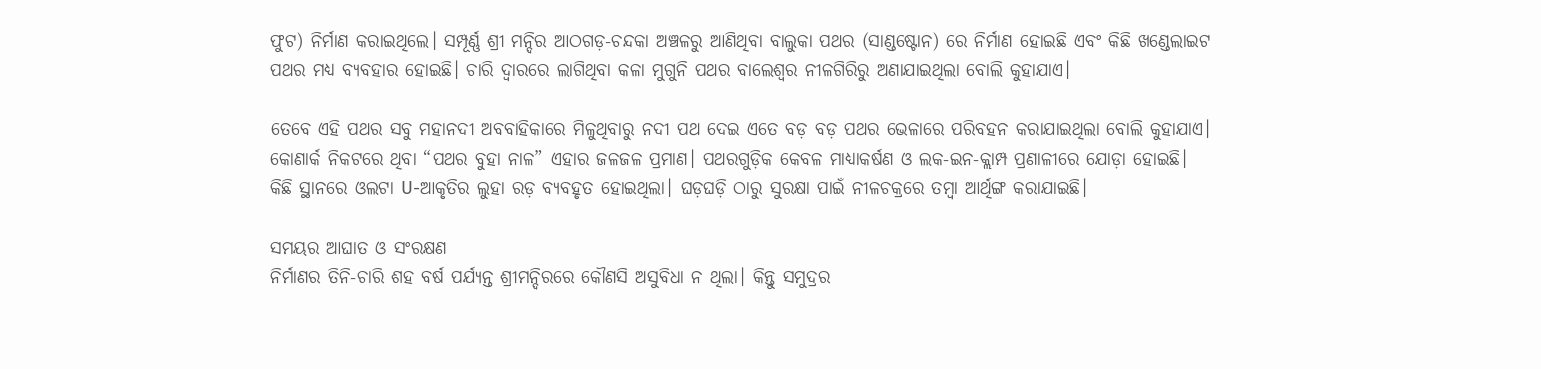ଫୁଟ) ନିର୍ମାଣ କରାଇଥିଲେ। ସମ୍ପୂର୍ଣ୍ଣ ଶ୍ରୀ ମନ୍ଦିର ଆଠଗଡ଼-ଚନ୍ଦକା ଅଞ୍ଚଳରୁ ଆଣିଥିବା ବାଲୁକା ପଥର (ସାଣ୍ଡଷ୍ଟୋନ) ରେ ନିର୍ମାଣ ହୋଇଛି ଏବଂ କିଛି ଖଣ୍ଡେଲାଇଟ ପଥର ମଧ୍ୟ ବ୍ୟବହାର ହୋଇଛି। ଚାରି ଦ୍ୱାରରେ ଲାଗିଥିବା କଳା ମୁଗୁନି ପଥର ବାଲେଶ୍ୱର ନୀଳଗିରିରୁ ଅଣାଯାଇଥିଲା ବୋଲି କୁହାଯାଏ।

ତେବେ ଏହି ପଥର ସବୁ ମହାନଦୀ ଅବବାହିକାରେ ମିଳୁଥିବାରୁ ନଦୀ ପଥ ଦେଇ ଏତେ ବଡ଼ ବଡ଼ ପଥର ଭେଳାରେ ପରିବହନ କରାଯାଇଥିଲା ବୋଲି କୁହାଯାଏ। କୋଣାର୍କ ନିକଟରେ ଥିବା “ପଥର ବୁହା ନାଳ” ଏହାର ଜଳଜଳ ପ୍ରମାଣ। ପଥରଗୁଡ଼ିକ କେବଳ ମାଧ୍ୟାକର୍ଷଣ ଓ ଲକ-ଇନ-କ୍ଲାମ୍ପ ପ୍ରଣାଳୀରେ ଯୋଡ଼ା ହୋଇଛି। କିଛି ସ୍ଥାନରେ ଓଲଟା U-ଆକୃତିର ଲୁହା ରଡ଼ ବ୍ୟବହୃତ ହୋଇଥିଲା। ଘଡ଼ଘଡ଼ି ଠାରୁ ସୁରକ୍ଷା ପାଇଁ ନୀଳଚକ୍ରରେ ତମ୍ବା ଆର୍ଥିଙ୍ଗ କରାଯାଇଛି।

ସମୟର ଆଘାତ ଓ ସଂରକ୍ଷଣ
ନିର୍ମାଣର ତିନି-ଚାରି ଶହ ବର୍ଷ ପର୍ଯ୍ୟନ୍ତ ଶ୍ରୀମନ୍ଦିରରେ କୌଣସି ଅସୁବିଧା ନ ଥିଲା। କିନ୍ତୁ ସମୁଦ୍ରର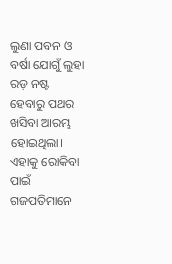ଲୁଣା ପବନ ଓ ବର୍ଷା ଯୋଗୁଁ ଲୁହା ରଡ଼ ନଷ୍ଟ ହେବାରୁ ପଥର ଖସିବା ଆରମ୍ଭ ହୋଇଥିଲା। ଏହାକୁ ରୋକିବା ପାଇଁ ଗଜପତିମାନେ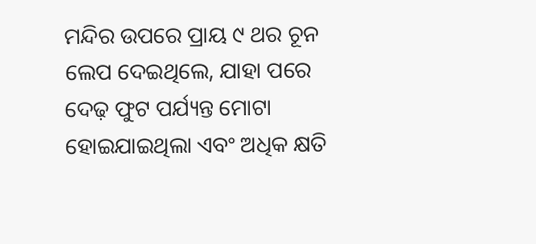ମନ୍ଦିର ଉପରେ ପ୍ରାୟ ୯ ଥର ଚୂନ ଲେପ ଦେଇଥିଲେ, ଯାହା ପରେ ଦେଢ଼ ଫୁଟ ପର୍ଯ୍ୟନ୍ତ ମୋଟା ହୋଇଯାଇଥିଲା ଏବଂ ଅଧିକ କ୍ଷତି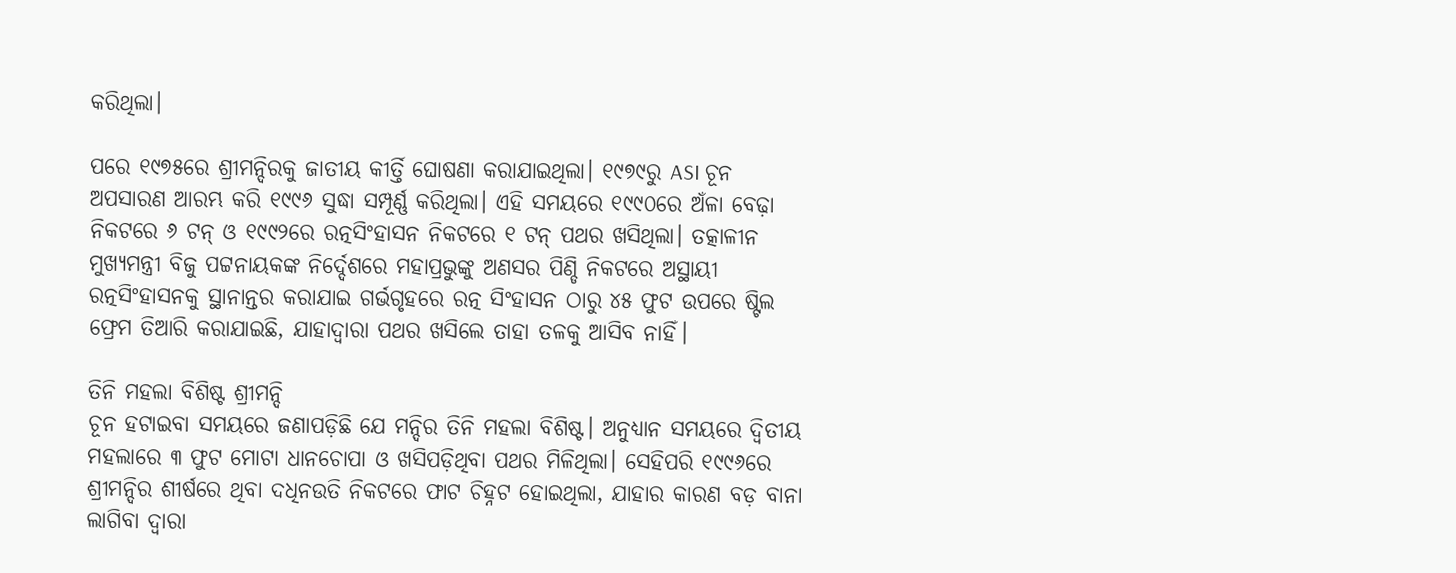କରିଥିଲା।

ପରେ ୧୯୭୫ରେ ଶ୍ରୀମନ୍ଦିରକୁ ଜାତୀୟ କୀର୍ତ୍ତି ଘୋଷଣା କରାଯାଇଥିଲା। ୧୯୭୯ରୁ ASI ଚୂନ ଅପସାରଣ ଆରମ୍ଭ କରି ୧୯୯୬ ସୁଦ୍ଧା ସମ୍ପୂର୍ଣ୍ଣ କରିଥିଲା। ଏହି ସମୟରେ ୧୯୯୦ରେ ଅଁଳା ବେଢ଼ା ନିକଟରେ ୬ ଟନ୍ ଓ ୧୯୯୨ରେ ରତ୍ନସିଂହାସନ ନିକଟରେ ୧ ଟନ୍ ପଥର ଖସିଥିଲା। ତତ୍କାଳୀନ ମୁଖ୍ୟମନ୍ତ୍ରୀ ବିଜୁ ପଟ୍ଟନାୟକଙ୍କ ନିର୍ଦ୍ଦେଶରେ ମହାପ୍ରଭୁଙ୍କୁ ଅଣସର ପିଣ୍ଡି ନିକଟରେ ଅସ୍ଥାୟୀ ରତ୍ନସିଂହାସନକୁ ସ୍ଥାନାନ୍ତର କରାଯାଇ ଗର୍ଭଗୃହରେ ରତ୍ନ ସିଂହାସନ ଠାରୁ ୪୫ ଫୁଟ ଉପରେ ଷ୍ଟିଲ ଫ୍ରେମ ତିଆରି କରାଯାଇଛି, ଯାହାଦ୍ୱାରା ପଥର ଖସିଲେ ତାହା ତଳକୁ ଆସିବ ନାହିଁ।

ତିନି ମହଲା ବିଶିଷ୍ଟ ଶ୍ରୀମନ୍ଦି
ଚୂନ ହଟାଇବା ସମୟରେ ଜଣାପଡ଼ିଛି ଯେ ମନ୍ଦିର ତିନି ମହଲା ବିଶିଷ୍ଟ। ଅନୁଧ୍ୟାନ ସମୟରେ ଦ୍ୱିତୀୟ ମହଲାରେ ୩ ଫୁଟ ମୋଟା ଧାନଚୋପା ଓ ଖସିପଡ଼ିଥିବା ପଥର ମିଳିଥିଲା। ସେହିପରି ୧୯୯୬ରେ ଶ୍ରୀମନ୍ଦିର ଶୀର୍ଷରେ ଥିବା ଦଧିନଉତି ନିକଟରେ ଫାଟ ଚିହ୍ନଟ ହୋଇଥିଲା, ଯାହାର କାରଣ ବଡ଼ ବାନା ଲାଗିବା ଦ୍ୱାରା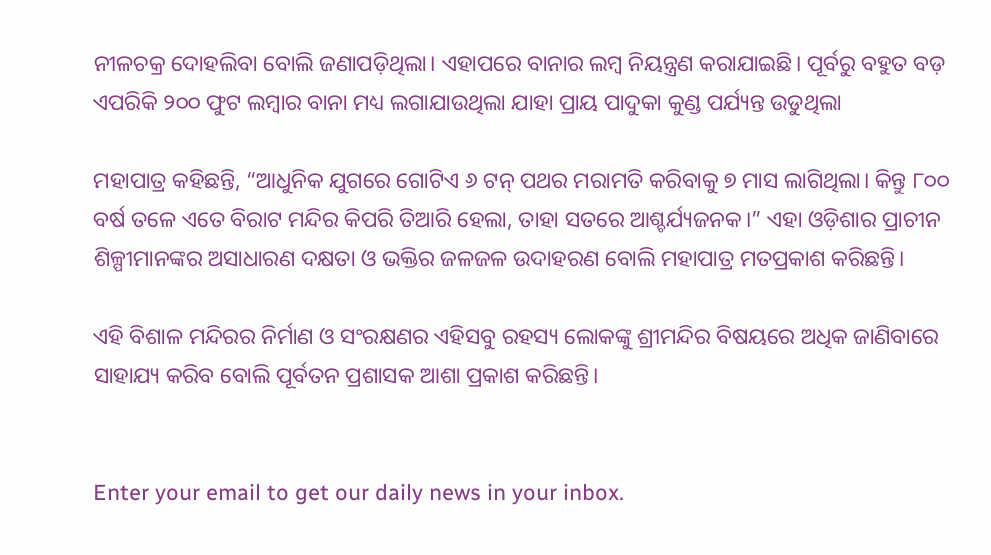ନୀଳଚକ୍ର ଦୋହଲିବା ବୋଲି ଜଣାପଡ଼ିଥିଲା। ଏହାପରେ ବାନାର ଲମ୍ବ ନିୟନ୍ତ୍ରଣ କରାଯାଇଛି। ପୂର୍ବରୁ ବହୁତ ବଡ଼ ଏପରିକି ୨୦୦ ଫୁଟ ଲମ୍ବାର ବାନା ମଧ୍ୟ ଲଗାଯାଉଥିଲା ଯାହା ପ୍ରାୟ ପାଦୁକା କୁଣ୍ଡ ପର୍ଯ୍ୟନ୍ତ ଉଡୁଥିଲା

ମହାପାତ୍ର କହିଛନ୍ତି, “ଆଧୁନିକ ଯୁଗରେ ଗୋଟିଏ ୬ ଟନ୍ ପଥର ମରାମତି କରିବାକୁ ୭ ମାସ ଲାଗିଥିଲା। କିନ୍ତୁ ୮୦୦ ବର୍ଷ ତଳେ ଏତେ ବିରାଟ ମନ୍ଦିର କିପରି ତିଆରି ହେଲା, ତାହା ସତରେ ଆଶ୍ଚର୍ଯ୍ୟଜନକ।” ଏହା ଓଡ଼ିଶାର ପ୍ରାଚୀନ ଶିଳ୍ପୀମାନଙ୍କର ଅସାଧାରଣ ଦକ୍ଷତା ଓ ଭକ୍ତିର ଜଳଜଳ ଉଦାହରଣ ବୋଲି ମହାପାତ୍ର ମତପ୍ରକାଶ କରିଛନ୍ତି।

ଏହି ବିଶାଳ ମନ୍ଦିରର ନିର୍ମାଣ ଓ ସଂରକ୍ଷଣର ଏହିସବୁ ରହସ୍ୟ ଲୋକଙ୍କୁ ଶ୍ରୀମନ୍ଦିର ବିଷୟରେ ଅଧିକ ଜାଣିବାରେ ସାହାଯ୍ୟ କରିବ ବୋଲି ପୂର୍ବତନ ପ୍ରଶାସକ ଆଶା ପ୍ରକାଶ କରିଛନ୍ତି।


Enter your email to get our daily news in your inbox.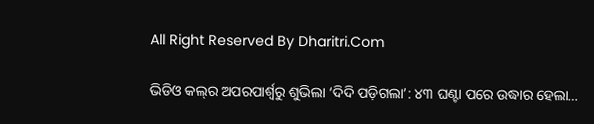All Right Reserved By Dharitri.Com

ଭିଡିଓ କଲ୍‌ର ଅପରପାର୍ଶ୍ୱରୁ ଶୁଭିଲା ‘ଦିଦି ପଡ଼ିଗଲା’: ୪୩ ଘଣ୍ଟା ପରେ ଉଦ୍ଧାର ହେଲା…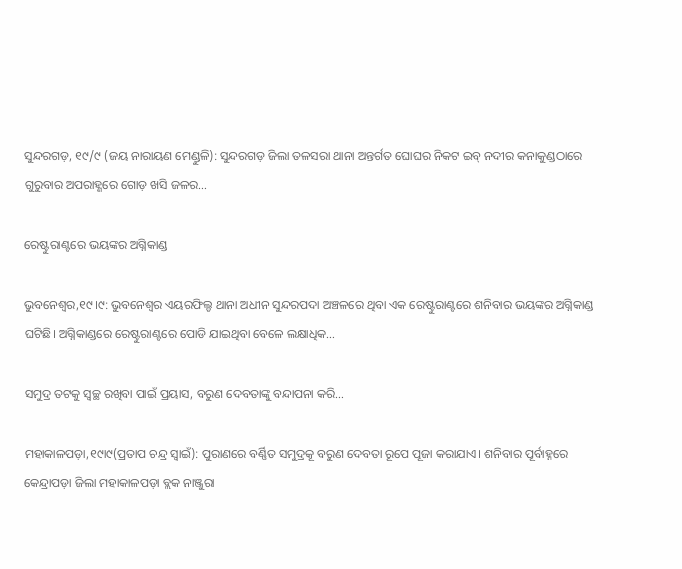ସୁନ୍ଦରଗଡ଼, ୧୯/୯ (ଜୟ ନାରାୟଣ ମେଣ୍ଡୁଳି): ସୁନ୍ଦରଗଡ଼ ଜିଲା ତଳସରା ଥାନା ଅନ୍ତର୍ଗତ ଘୋଘର ନିକଟ ଇବ୍‌ ନଦୀର କନାକୁଣ୍ଡଠାରେ ଗୁରୁବାର ଅପରାହ୍ଣରେ ଗୋଡ଼ ଖସି ଜଳର…

ରେଷ୍ଟୁରାଣ୍ଟରେ ଭୟଙ୍କର ଅଗ୍ନିକାଣ୍ଡ

ଭୁବନେଶ୍ୱର,୧୯।୯: ଭୁବନେଶ୍ବର ଏୟରଫିଲ୍ଡ ଥାନା ଅଧୀନ ସୁନ୍ଦରପଦା ଅଞ୍ଚଳରେ ଥିବା ଏକ ରେଷ୍ଟୁରାଣ୍ଟରେ ଶନିବାର ଭୟଙ୍କର ଅଗ୍ନିକାଣ୍ଡ ଘଟିଛି। ଅଗ୍ନିକାଣ୍ଡରେ ରେଷ୍ଟୁରାଣ୍ଟରେ ପୋଡି ଯାଇଥିବା ବେଳେ ଲକ୍ଷାଧିକ…

ସମୁଦ୍ର ତଟକୁ ସ୍ବଚ୍ଛ ରଖିବା ପାଇଁ ପ୍ରୟାସ, ବରୁଣ ଦେବତାଙ୍କୁ ବନ୍ଦାପନା କରି…

ମହାକାଳପଡ଼ା,୧୯ା୯(ପ୍ରତାପ ଚନ୍ଦ୍ର ସ୍ବାଇଁ): ପୁରାଣରେ ବର୍ଣ୍ଣିତ ସମୁଦ୍ରକୂ ବରୁଣ ଦେବତା ରୂପେ ପୂଜା କରାଯାଏ। ଶନିବାର ପୂର୍ବାହ୍ନରେ କେନ୍ଦ୍ରାପଡ଼ା ଜିଲା ମହାକାଳପଡ଼ା ବ୍ଲକ ନାଞ୍ଜୁରା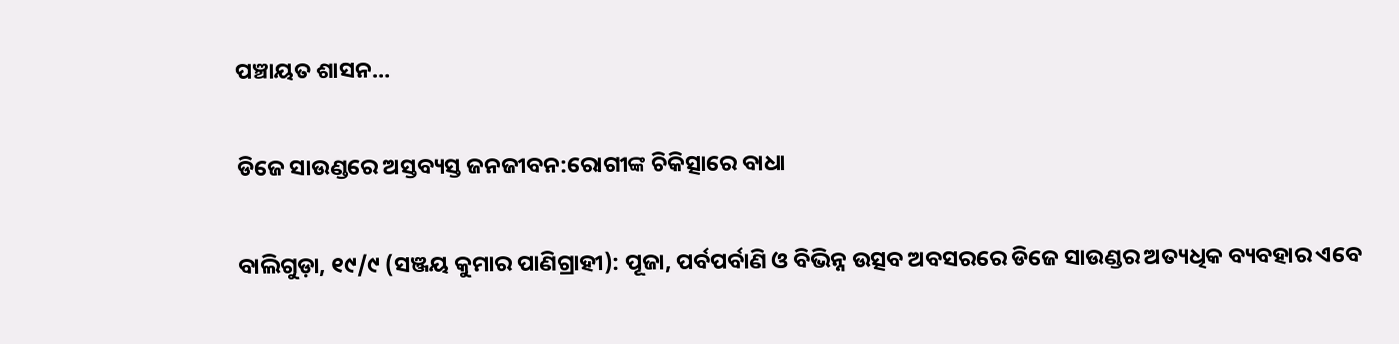ପଞ୍ଚାୟତ ଶାସନ…

ଡିଜେ ସାଉଣ୍ଡରେ ଅସ୍ତବ୍ୟସ୍ତ ଜନଜୀବନ:ରୋଗୀଙ୍କ ଚିକିତ୍ସାରେ ବାଧା

ବାଲିଗୁଡ଼ା, ୧୯/୯ (ସଞ୍ଜୟ କୁମାର ପାଣିଗ୍ରାହୀ): ପୂଜା, ପର୍ବପର୍ବାଣି ଓ ବିଭିନ୍ନ ଉତ୍ସବ ଅବସରରେ ଡିଜେ ସାଉଣ୍ଡର ଅତ୍ୟଧିକ ବ୍ୟବହାର ଏବେ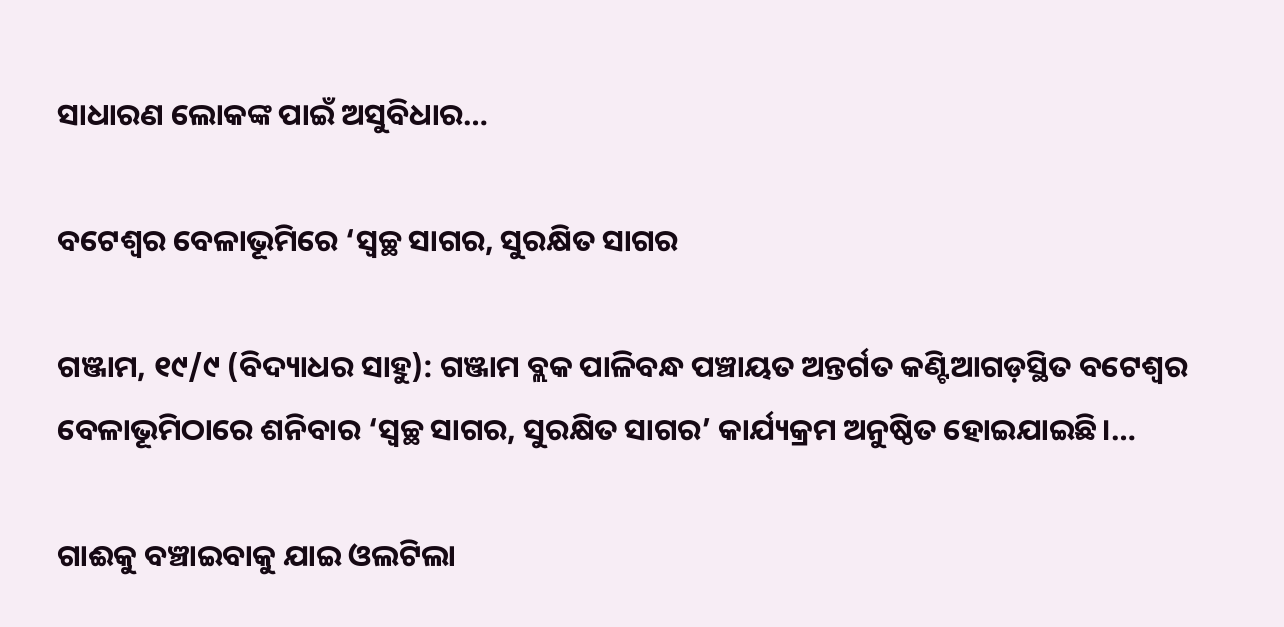ସାଧାରଣ ଲୋକଙ୍କ ପାଇଁ ଅସୁବିଧାର…

ବଟେଶ୍ୱର ବେଳାଭୂମିରେ ‘ସ୍ୱଚ୍ଛ ସାଗର, ସୁରକ୍ଷିତ ସାଗର

ଗଞ୍ଜାମ, ୧୯/୯ (ବିଦ୍ୟାଧର ସାହୁ): ଗଞ୍ଜାମ ବ୍ଲକ ପାଳିବନ୍ଧ ପଞ୍ଚାୟତ ଅନ୍ତର୍ଗତ କଣ୍ଟିଆଗଡ଼ସ୍ଥିତ ବଟେଶ୍ୱର ବେଳାଭୂମିଠାରେ ଶନିବାର ‘ସ୍ୱଚ୍ଛ ସାଗର, ସୁରକ୍ଷିତ ସାଗର’ କାର୍ଯ୍ୟକ୍ରମ ଅନୁଷ୍ଠିତ ହୋଇଯାଇଛି।…

ଗାଈକୁ ବଞ୍ଚାଇବାକୁ ଯାଇ ଓଲଟିଲା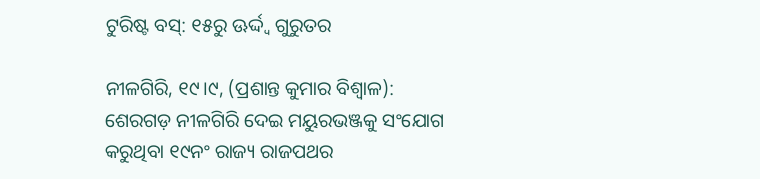ଟୁରିଷ୍ଟ ବସ୍: ୧୫ରୁ ଊର୍ଦ୍ଦ୍ବ ଗୁରୁତର

ନୀଳଗିରି, ୧୯।୯, (ପ୍ରଶାନ୍ତ କୁମାର ବିଶ୍ବାଳ): ଶେରଗଡ଼ ନୀଳଗିରି ଦେଇ ମୟୁରଭଞ୍ଜକୁ ସଂଯୋଗ କରୁଥିବା ୧୯ନଂ ରାଜ୍ୟ ରାଜପଥର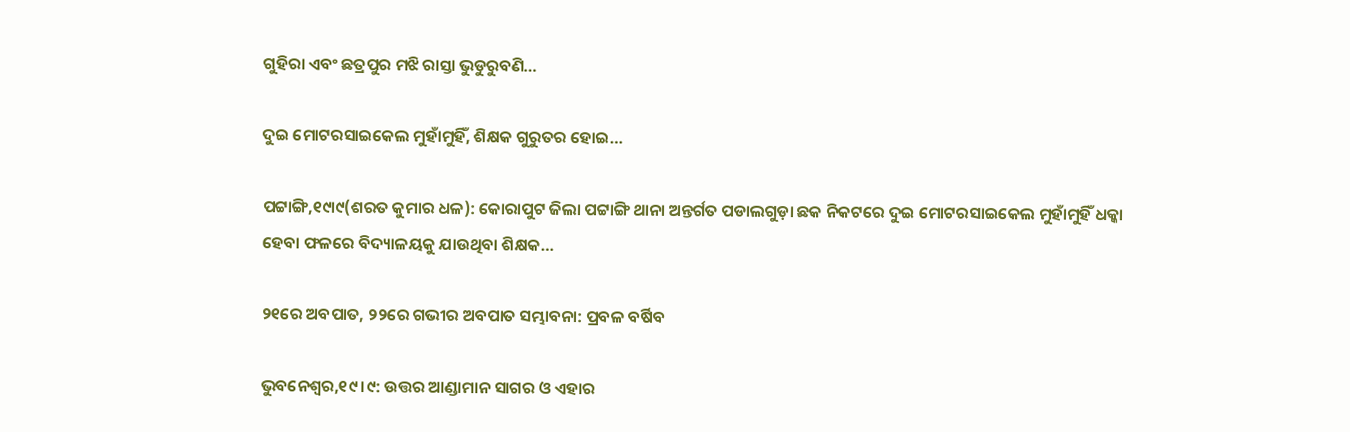ଗୁହିରା ଏବଂ ଛତ୍ରପୁର ମଝି ରାସ୍ତା ଭୁଡୁରୁବଣି…

ଦୁଇ ମୋଟରସାଇକେଲ ମୁହାଁମୁହିଁ, ଶିକ୍ଷକ ଗୁରୁତର ହୋଇ…

ପଟ୍ଟାଙ୍ଗି,୧୯ା୯(ଶରତ କୁମାର ଧଳ): କୋରାପୁଟ ଜିଲା ପଟ୍ଟାଙ୍ଗି ଥାନା ଅନ୍ତର୍ଗତ ପଡାଲଗୁଡ଼ା ଛକ ନିକଟରେ ଦୁଇ ମୋଟରସାଇକେଲ ମୁହାଁମୁହିଁ ଧକ୍କା ହେବା ଫଳରେ ବିଦ୍ୟାଳୟକୁ ଯାଉଥିବା ଶିକ୍ଷକ…

୨୧ରେ ଅବପାତ, ୨୨ରେ ଗଭୀର ଅବପାତ ସମ୍ଭାବନା: ପ୍ରବଳ ବର୍ଷିବ

ଭୁବନେଶ୍ୱର,୧୯ ।୯: ଉତ୍ତର ଆଣ୍ଡାମାନ ସାଗର ଓ ଏହାର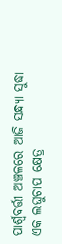ପାର୍ଶ୍ୱବର୍ତ୍ତୀ ଅଞ୍ଚଳରେ ଆଜି ସନ୍ଧ୍ୟା ସୁଦ୍ଧା ଏକ ଲଘୁଚାପ କ୍ଷେତ୍ର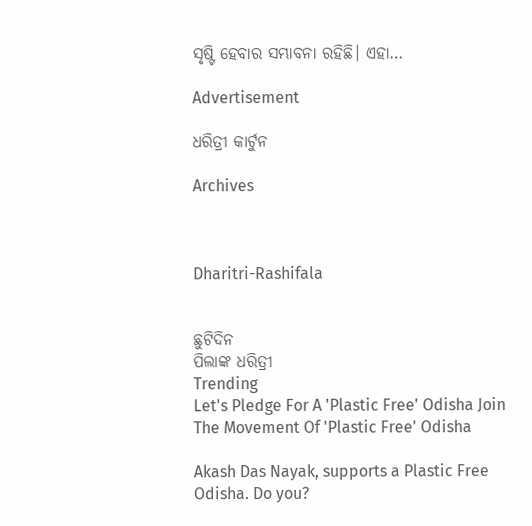ସୃଷ୍ଟି ହେବାର ସମ୍ଭାବନା ରହିଛି। ଏହା…

Advertisement

ଧରିତ୍ରୀ କାର୍ଟୁନ

Archives



Dharitri-Rashifala


ଛୁଟିଦିନ
ପିଲାଙ୍କ ଧରିତ୍ରୀ
Trending
Let's Pledge For A 'Plastic Free' Odisha Join The Movement Of 'Plastic Free' Odisha

Akash Das Nayak, supports a Plastic Free Odisha. Do you?